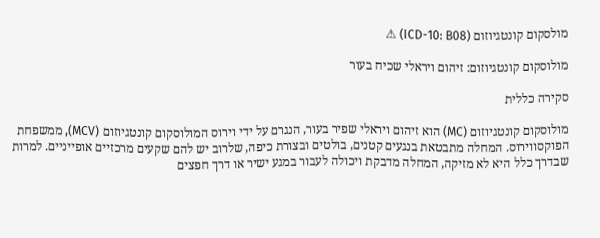מולסקום קונטגיוזום (ICD-10: B08) ⚠

מולוסקום קונטגיוזום: זיהום ויראלי שכיח בעור

סקירה כללית

מולוסקום קונטגיוזום (MC) הוא זיהום ויראלי שפיר בעור, הנגרם על ידי וירוס המולוסקום קונטגיוזום (MCV), ממשפחת הפוקסווירוס. המחלה מתבטאת בנגעים קטנים, בולטים ובצורת כיפה, שלרוב יש להם שקעים מרכזיים אופייניים. למרות שבדרך כלל היא לא מזיקה, המחלה מדבקת ויכולה לעבור במגע ישיר או דרך חפצים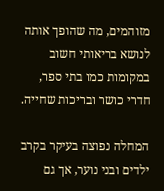מזוהמים, מה שהופך אותה לנושא בריאותי חשוב במקומות כמו בתי ספר, חדרי כושר ובריכות שחייה.

המחלה נפוצה בעיקר בקרב ילדים ובני נוער, אך גם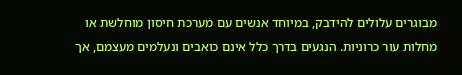מבוגרים עלולים להידבק, במיוחד אנשים עם מערכת חיסון מוחלשת או מחלות עור כרוניות. הנגעים בדרך כלל אינם כואבים ונעלמים מעצמם, אך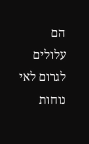הם עלולים לגרום לאי נוחות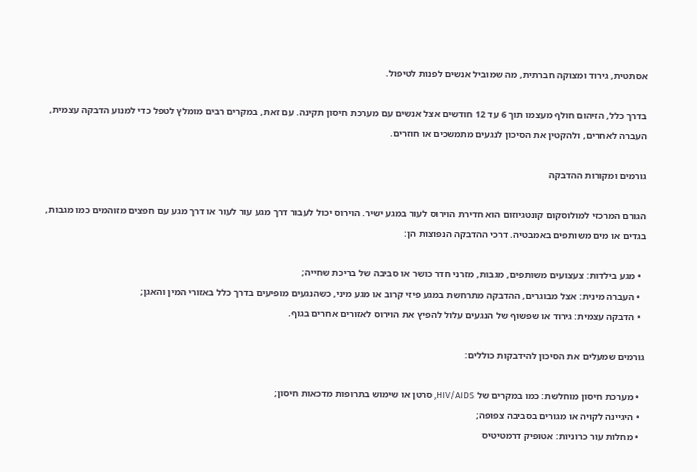אסתטית, גירוד ומצוקה חברתית, מה שמוביל אנשים לפנות לטיפול.

בדרך כלל, הזיהום חולף מעצמו תוך 6 עד 12 חודשים אצל אנשים עם מערכת חיסון תקינה. עם זאת, במקרים רבים מומלץ לטפל כדי למנוע הדבקה עצמית, העברה לאחרים, ולהקטין את הסיכון לנגעים מתמשכים או חוזרים.

גורמים ומקורות ההדבקה

הגורם המרכזי למולוסקום קונטגיוזום הוא חדירת הוירוס לעור במגע ישיר. הוירוס יכול לעבור דרך מגע עור לעור או דרך מגע עם חפצים מזוהמים כמו מגבות, בגדים או מים משותפים באמבטיה. דרכי ההדבקה הנפוצות הן:

  • מגע בילדות: צעצועים משותפים, מגבות, מזרני חדר כושר או סביבה של בריכת שחייה;
  • העברה מינית: אצל מבוגרים, ההדבקה מתרחשת במגע פיזי קרוב או מגע מיני, כשהנגעים מופיעים בדרך כלל באזורי המין והאגן;
  • הדבקה עצמית: גירוד או שפשוף של הנגעים עלול להפיץ את הוירוס לאזורים אחרים בגוף.

גורמים שמעלים את הסיכון להידבקות כוללים:

  • מערכת חיסון מוחלשת: כמו במקרים של HIV/AIDS, סרטן או שימוש בתרופות מדכאות חיסון;
  • היגיינה לקויה או מגורים בסביבה צפופה;
  • מחלות עור כרוניות: אטופיק דרמטיטיס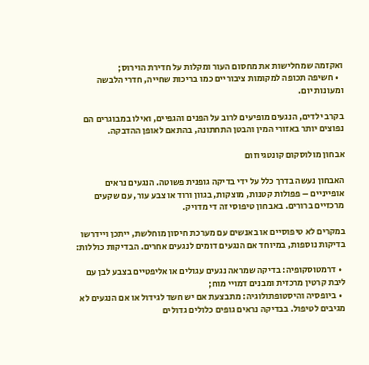ואקזמה שמחלישות את מחסום העור ומקלות על חדירת הוירוס;
  • חשיפה תכופה למקומות ציבוריים כמו בריכות שחייה, חדרי הלבשה ומעונות יום.

בקרב ילדים, הנגעים מופיעים לרוב על הפנים והגפיים, ואילו במבוגרים הם נפוצים יותר באזורי המין והבטן התחתונה, בהתאם לאופן ההדבקה.

אבחון מולוסקום קונטגיוזום

האבחון נעשה בדרך כלל על ידי בדיקה גופנית פשוטה. הנגעים נראים אופייניים – פפולות קטנות, מוצקות, בגוון ורוד או צבע עור, עם שקעים מרכזיים ברורים. באבחון טיפוסי זה די מדויק.

במקרים לא טיפוסיים או באנשים עם מערכת חיסון מוחלשת, ייתכן ויידרשו בדיקות נוספות, במיוחד אם הנגעים דומים לנגעים אחרים. הבדיקות כוללות:

  • דרמטוסקופיה: בדיקה שמראה נגעים עגולים או אליפטיים בצבע לבן עם ליבת קרטין מרכזית ומבנים דמויי מוח;
  • ביופסיה והיסטופתולוגיה: מתבצעת אם יש חשד לגידול או אם הנגעים לא מגיבים לטיפול. בבדיקה נראים גופים כלולים גדולים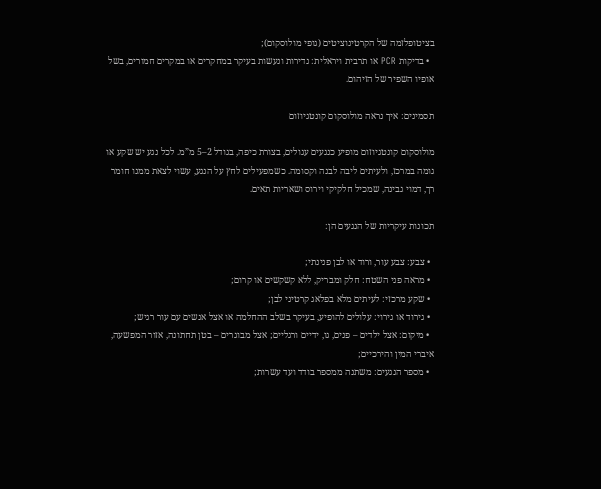בציטופלזמה של הקרטינוציטים (גופי מולוסקום);
  • בדיקות PCR או תרבית ויראלית: נדירות ונעשות בעיקר במחקרים או במקרים חמורים, בשל אופיו השפיר של הזיהום.

תסמינים: איך נראה מולוסקום קונטגיוזום

מולוסקום קונטגיוזום מופיע כנגעים עגולים, בצורת כיפה, בגודל 2–5 מ”מ. לכל נגע יש שקע או גומה במרכז, ולעיתים ליבה לבנה וקסומה. כשמפעילים לחץ על הנגע, עשוי לצאת ממנו חומר רך, דמוי גבינה, שמכיל חלקיקי וירוס ושאריות תאים.

תכונות עיקריות של הנגעים הן:

  • צבע: צבע עור, ורוד או לבן פנינתי;
  • מראה פני השטח: חלק ומבריק, ללא קשקשים או קרום;
  • שקע מרכזי: לעיתים מלא בפלאג קרטיני לבן;
  • גירוד או גירוי: עלולים להופיע, בעיקר בשלב ההחלמה או אצל אנשים עם עור רגיש;
  • מיקום: אצל ילדים – פנים, גו, ידיים ורגליים; אצל מבוגרים – בטן תחתונה, אזור המפשעה, איברי המין והירכיים;
  • מספר הנגעים: משתנה ממספר בודד ועד עשרות;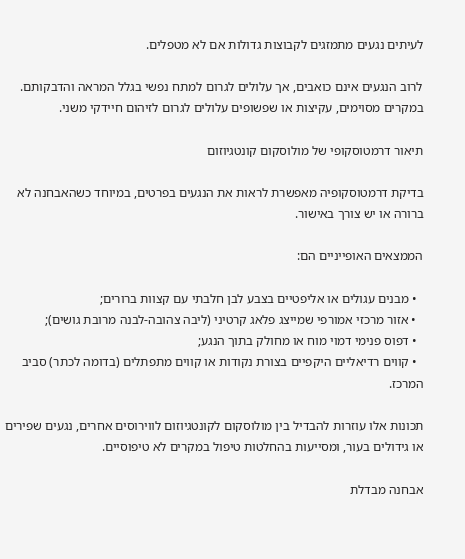לעיתים נגעים מתמזגים לקבוצות גדולות אם לא מטפלים.

לרוב הנגעים אינם כואבים, אך עלולים לגרום למתח נפשי בגלל המראה והדבקותם. במקרים מסוימים, עקיצות או שפשופים עלולים לגרום לזיהום חיידקי משני.

תיאור דרמטוסקופי של מולוסקום קונטגיוזום

בדיקת דרמטוסקופיה מאפשרת לראות את הנגעים בפרטים, במיוחד כשהאבחנה לא ברורה או יש צורך באישור.

הממצאים האופייניים הם:

  • מבנים עגולים או אליפטיים בצבע לבן חלבתי עם קצוות ברורים;
  • אזור מרכזי אמורפי שמייצג פלאג קרטיני (ליבה צהובה-לבנה מרובת גושים);
  • דפוס פנימי דמוי מוח או מחולק בתוך הנגע;
  • קווים רדיאליים היקפיים בצורת נקודות או קווים מתפתלים (בדומה לכתר) סביב המרכז.

תכונות אלו עוזרות להבדיל בין מולוסקום לקונטגיוזום לווירוסים אחרים, נגעים שפירים או גידולים בעור, ומסייעות בהחלטות טיפול במקרים לא טיפוסיים.

אבחנה מבדלת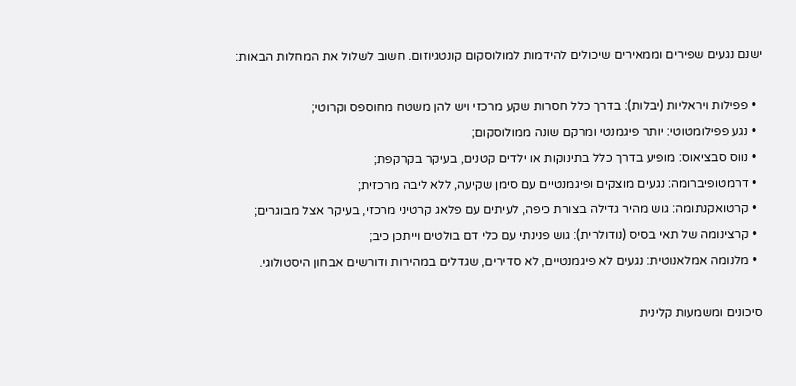ישנם נגעים שפירים וממאירים שיכולים להידמות למולוסקום קונטגיוזום. חשוב לשלול את המחלות הבאות:

  • פפילות ויראליות (יבלות): בדרך כלל חסרות שקע מרכזי ויש להן משטח מחוספס וקרוטי;
  • נגע פפילומטוטי: יותר פיגמנטי ומרקם שונה ממולוסקום;
  • נווס סבציאוס: מופיע בדרך כלל בתינוקות או ילדים קטנים, בעיקר בקרקפת;
  • דרמטופיברומה: נגעים מוצקים ופיגמנטיים עם סימן שקיעה, ללא ליבה מרכזית;
  • קרטואקנתומה: גוש מהיר גדילה בצורת כיפה, לעיתים עם פלאג קרטיני מרכזי, בעיקר אצל מבוגרים;
  • קרצינומה של תאי בסיס (נודולרית): גוש פנינתי עם כלי דם בולטים וייתכן כיב;
  • מלנומה אמלאנוטית: נגעים לא פיגמנטיים, לא סדירים, שגדלים במהירות ודורשים אבחון היסטולוגי.

סיכונים ומשמעות קלינית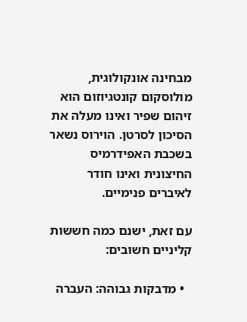מבחינה אונקולוגית, מולוסקום קונטגיוזום הוא זיהום שפיר ואינו מעלה את הסיכון לסרטן. הוירוס נשאר בשכבת האפידרמיס החיצונית ואינו חודר לאיברים פנימיים.

עם זאת, ישנם כמה חששות קליניים חשובים:

  • מדבקות גבוהה: העברה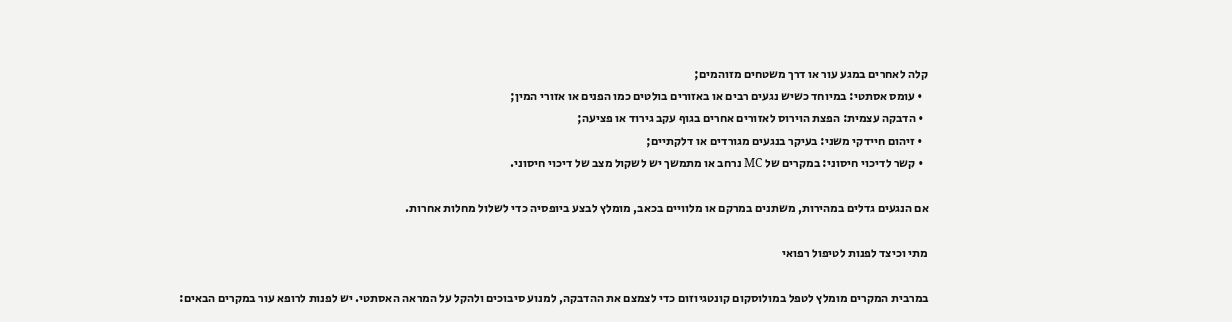קלה לאחרים במגע עור או דרך משטחים מזוהמים;
  • עומס אסתטי: במיוחד כשיש נגעים רבים או באזורים בולטים כמו הפנים או אזורי המין;
  • הדבקה עצמית: הפצת הוירוס לאזורים אחרים בגוף עקב גירוד או פציעה;
  • זיהום חיידקי משני: בעיקר בנגעים מגורדים או דלקתיים;
  • קשר לדיכוי חיסוני: במקרים של MC נרחב או מתמשך יש לשקול מצב של דיכוי חיסוני.

אם הנגעים גדלים במהירות, משתנים במרקם או מלוויים בכאב, מומלץ לבצע ביופסיה כדי לשלול מחלות אחרות.

מתי וכיצד לפנות לטיפול רפואי

במרבית המקרים מומלץ לטפל במולוסקום קונטגיוזום כדי לצמצם את ההדבקה, למנוע סיבוכים ולהקל על המראה האסתטי. יש לפנות לרופא עור במקרים הבאים: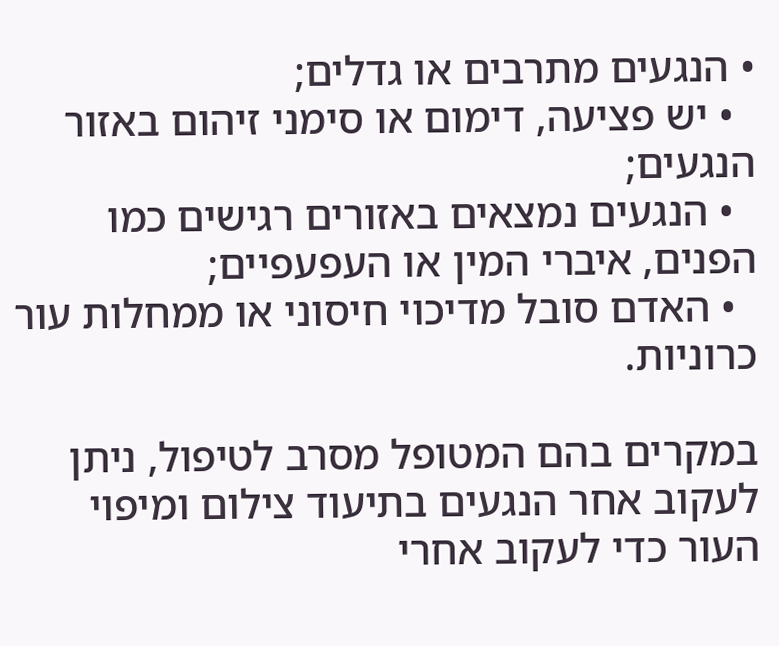• הנגעים מתרבים או גדלים;
  • יש פציעה, דימום או סימני זיהום באזור הנגעים;
  • הנגעים נמצאים באזורים רגישים כמו הפנים, איברי המין או העפעפיים;
  • האדם סובל מדיכוי חיסוני או ממחלות עור כרוניות.

במקרים בהם המטופל מסרב לטיפול, ניתן לעקוב אחר הנגעים בתיעוד צילום ומיפוי העור כדי לעקוב אחרי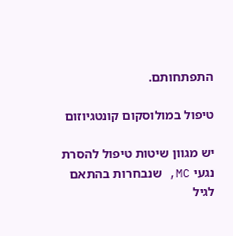התפתחותם.

טיפול במולוסקום קונטגיוזום

יש מגוון שיטות טיפול להסרת נגעי MC, שנבחרות בהתאם לגיל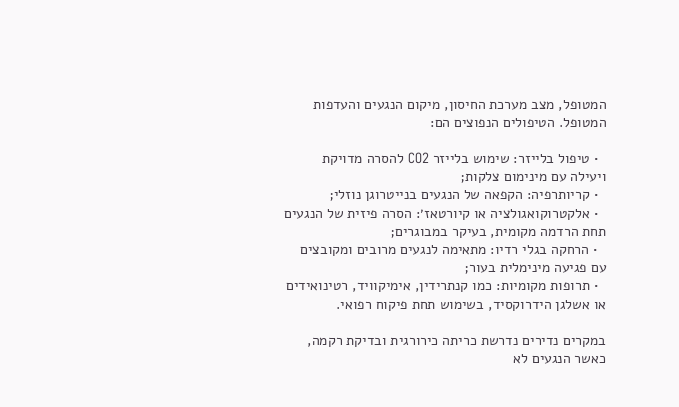המטופל, מצב מערכת החיסון, מיקום הנגעים והעדפות המטופל. הטיפולים הנפוצים הם:

  • טיפול בלייזר: שימוש בלייזר CO2 להסרה מדויקת ויעילה עם מינימום צלקות;
  • קריותרפיה: הקפאה של הנגעים בנייטרוגן נוזלי;
  • אלקטרוקואגולציה או קיורטאז׳: הסרה פיזית של הנגעים תחת הרדמה מקומית, בעיקר במבוגרים;
  • הרחקה בגלי רדיו: מתאימה לנגעים מרובים ומקובצים עם פגיעה מינימלית בעור;
  • תרופות מקומיות: כמו קנתרידין, אימיקוויד, רטינואידים או אשלגן הידרוקסיד, בשימוש תחת פיקוח רפואי.

במקרים נדירים נדרשת כריתה כירורגית ובדיקת רקמה, כאשר הנגעים לא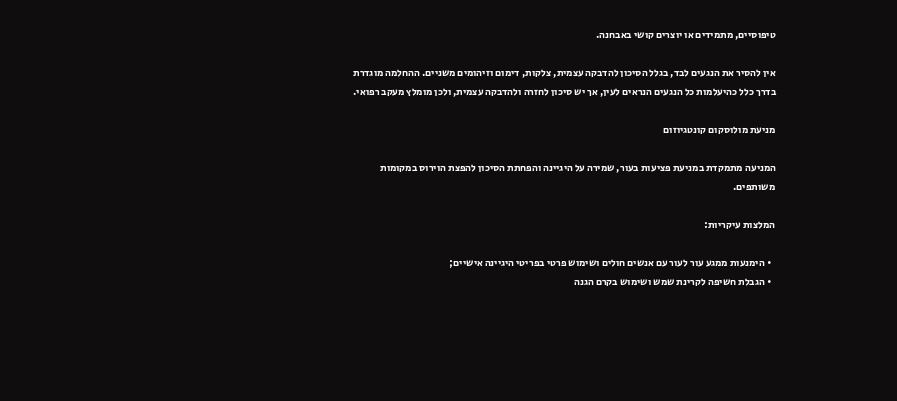טיפוסיים, מתמידים או יוצרים קושי באבחנה.

אין להסיר את הנגעים לבד, בגלל הסיכון להדבקה עצמית, צלקות, דימום וזיהומים משניים. ההחלמה מוגדרת בדרך כלל כהיעלמות כל הנגעים הנראים לעין, אך יש סיכון לחזרה ולהדבקה עצמית, ולכן מומלץ מעקב רפואי.

מניעת מולוסקום קונטגיוזום

המניעה מתמקדת במניעת פציעות בעור, שמירה על היגיינה והפחתת הסיכון להפצת הוירוס במקומות משותפים.

המלצות עיקריות:

  • הימנעות ממגע עור לעור עם אנשים חולים ושימוש פרטי בפריטי היגיינה אישיים;
  • הגבלת חשיפה לקרינת שמש ושימוש בקרם הגנה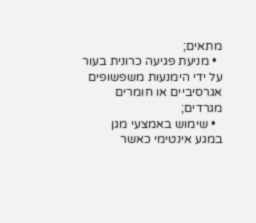מתאים;
  • מניעת פגיעה כרונית בעור על ידי הימנעות משפשופים אגרסיביים או חומרים מגרדים;
  • שימוש באמצעי מגן במגע אינטימי כאשר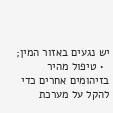יש נגעים באזור המין;
  • טיפול מהיר בזיהומים אחרים כדי להקל על מערכת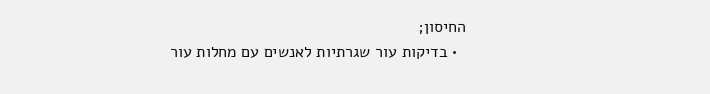החיסון;
  • בדיקות עור שגרתיות לאנשים עם מחלות עור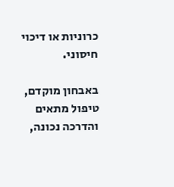כרוניות או דיכוי חיסוני.

באבחון מוקדם, טיפול מתאים והדרכה נכונה,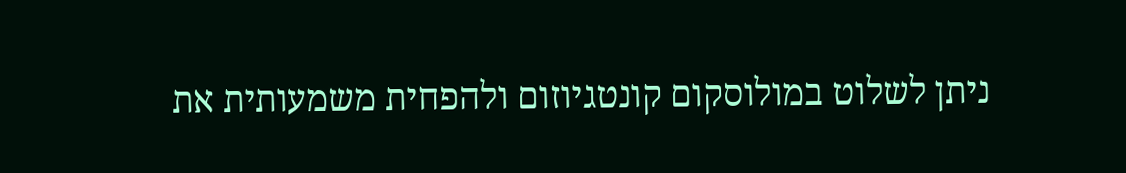ניתן לשלוט במולוסקום קונטגיוזום ולהפחית משמעותית את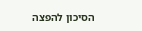הסיכון להפצה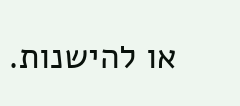או להישנות.